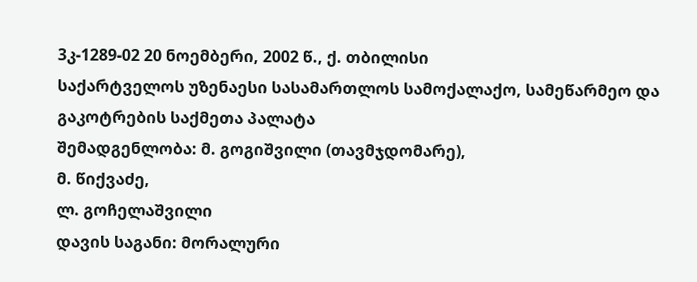3კ-1289-02 20 ნოემბერი, 2002 წ., ქ. თბილისი
საქარტველოს უზენაესი სასამართლოს სამოქალაქო, სამეწარმეო და გაკოტრების საქმეთა პალატა
შემადგენლობა: მ. გოგიშვილი (თავმჯდომარე),
მ. წიქვაძე,
ლ. გოჩელაშვილი
დავის საგანი: მორალური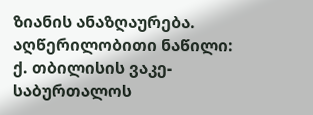ზიანის ანაზღაურება.
აღწერილობითი ნაწილი:
ქ. თბილისის ვაკე-საბურთალოს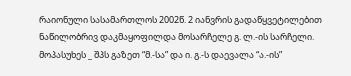რაიონული სასამართლოს 2002წ. 2 იანვრის გადაწყვეტილებით ნაწილობრივ დაკმაყოფილდა მოსარჩელე გ. ლ.-ის სარჩელი.
მოპასუხეს _ შპს გაზეთ “მ.-სა” და ი. გ.-ს დაევალა “ა.-ის”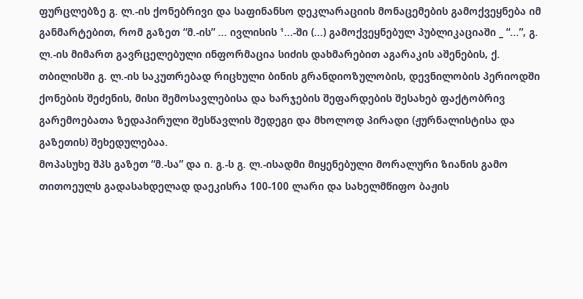ფურცლებზე გ. ლ.-ის ქონებრივი და საფინანსო დეკლარაციის მონაცემების გამოქვეყნება იმ განმარტებით, რომ გაზეთ “მ.-ის” ... ივლისის ¹...-ში (...) გამოქვეყნებულ პუბლიკაციაში _ “...”, გ. ლ.-ის მიმართ გავრცელებული ინფორმაცია სიძის დახმარებით აგარაკის აშენების, ქ. თბილისში გ. ლ.-ის საკუთრებად რიცხული ბინის გრანდიოზულობის, დევნილობის პერიოდში ქონების შეძენის, მისი შემოსავლებისა და ხარჯების შეფარდების შესახებ ფაქტობრივ გარემოებათა ზედაპირული შესწავლის შედეგი და მხოლოდ პირადი (ჟურნალისტისა და გაზეთის) შეხედულებაა.
მოპასუხე შპს გაზეთ “მ.-სა” და ი. გ.-ს გ. ლ.-ისადმი მიყენებული მორალური ზიანის გამო თითოეულს გადასახდელად დაეკისრა 100-100 ლარი და სახელმწიფო ბაჟის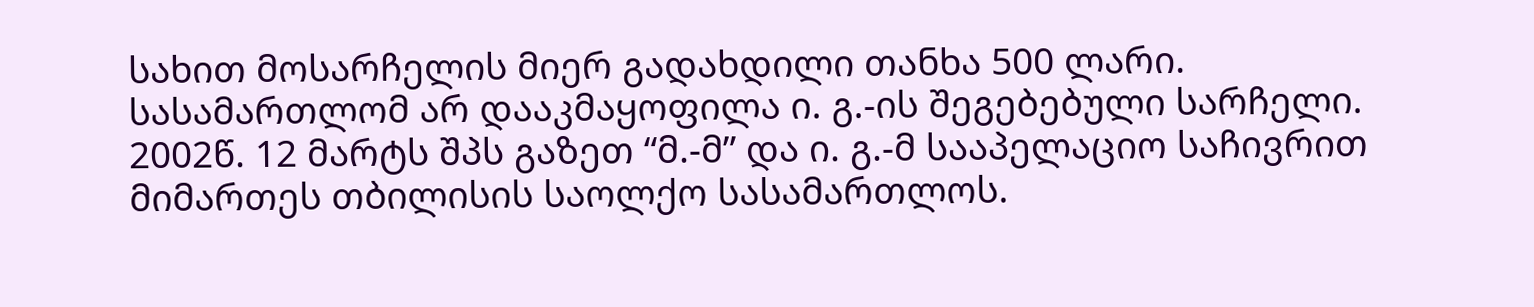სახით მოსარჩელის მიერ გადახდილი თანხა 500 ლარი.
სასამართლომ არ დააკმაყოფილა ი. გ.-ის შეგებებული სარჩელი.
2002წ. 12 მარტს შპს გაზეთ “მ.-მ” და ი. გ.-მ სააპელაციო საჩივრით მიმართეს თბილისის საოლქო სასამართლოს.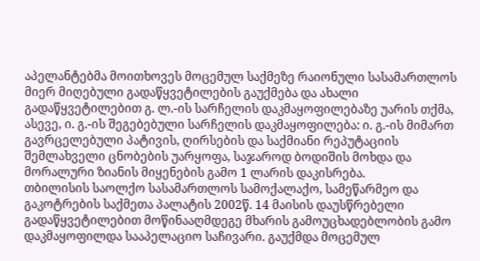აპელანტებმა მოითხოვეს მოცემულ საქმეზე რაიონული სასამართლოს მიერ მიღებული გადაწყვეტილების გაუქმება და ახალი გადაწყვეტილებით გ. ლ.-ის სარჩელის დაკმაყოფილებაზე უარის თქმა, ასევე, ი. გ.-ის შეგებებული სარჩელის დაკმაყოფილება: ი. გ.-ის მიმართ გავრცელებული პატივის, ღირსების და საქმიანი რეპუტაციის შემლახველი ცნობების უარყოფა, საჯაროდ ბოდიშის მოხდა და მორალური ზიანის მიყენების გამო 1 ლარის დაკისრება.
თბილისის საოლქო სასამართლოს სამოქალაქო, სამეწარმეო და გაკოტრების საქმეთა პალატის 2002წ. 14 მაისის დაუსწრებელი გადაწყვეტილებით მოწინააღმდეგე მხარის გამოუცხადებლობის გამო დაკმაყოფილდა სააპელაციო საჩივარი. გაუქმდა მოცემულ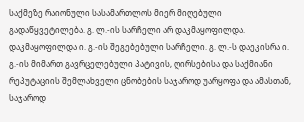საქმეზე რაიონული სასამართლოს მიერ მიღებული გადაწყვეტილება. გ. ლ.-ის სარჩელი არ დაკმაყოფილდა. დაკმაყოფილდა ი. გ.-ის შეგებებული სარჩელი. გ. ლ.-ს დაეკისრა ი. გ.-ის მიმართ გავრცელებული პატივის, ღირსებისა და საქმიანი რეპუტაციის შემლახველი ცნობების საჯაროდ უარყოფა და ამასთან, საჯაროდ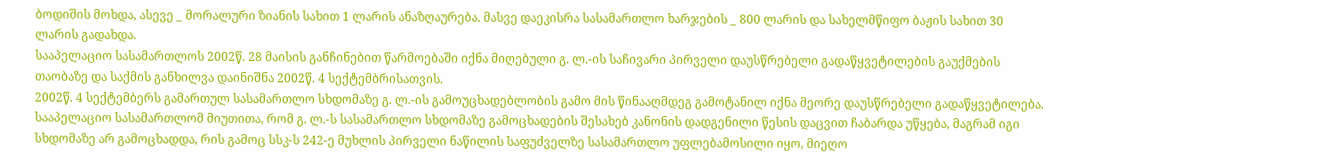ბოდიშის მოხდა, ასევე _ მორალური ზიანის სახით 1 ლარის ანაზღაურება. მასვე დაეკისრა სასამართლო ხარჯების _ 800 ლარის და სახელმწიფო ბაჟის სახით 30 ლარის გადახდა.
სააპელაციო სასამართლოს 2002წ. 28 მაისის განჩინებით წარმოებაში იქნა მიღებული გ. ლ.-ის საჩივარი პირველი დაუსწრებელი გადაწყვეტილების გაუქმების თაობაზე და საქმის განხილვა დაინიშნა 2002წ. 4 სექტემბრისათვის.
2002წ. 4 სექტემბერს გამართულ სასამართლო სხდომაზე გ. ლ.-ის გამოუცხადებლობის გამო მის წინააღმდეგ გამოტანილ იქნა მეორე დაუსწრებელი გადაწყვეტილება.
სააპელაციო სასამართლომ მიუთითა, რომ გ. ლ.-ს სასამართლო სხდომაზე გამოცხადების შესახებ კანონის დადგენილი წესის დაცვით ჩაბარდა უწყება, მაგრამ იგი სხდომაზე არ გამოცხადდა, რის გამოც სსკ-ს 242-ე მუხლის პირველი ნაწილის საფუძველზე სასამართლო უფლებამოსილი იყო, მიეღო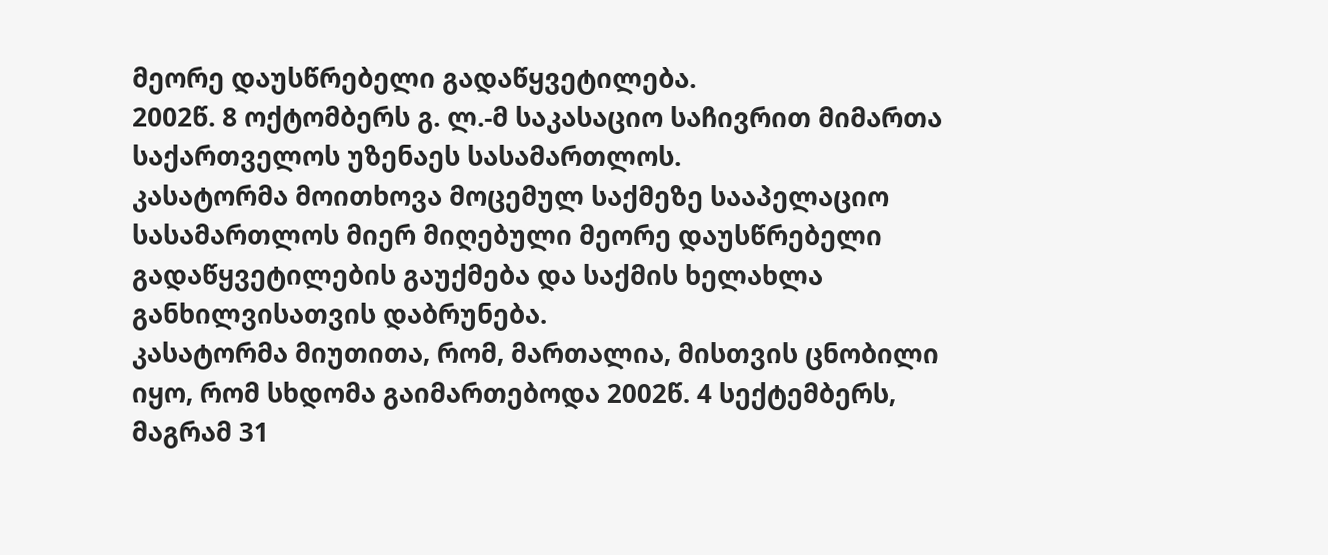მეორე დაუსწრებელი გადაწყვეტილება.
2002წ. 8 ოქტომბერს გ. ლ.-მ საკასაციო საჩივრით მიმართა საქართველოს უზენაეს სასამართლოს.
კასატორმა მოითხოვა მოცემულ საქმეზე სააპელაციო სასამართლოს მიერ მიღებული მეორე დაუსწრებელი გადაწყვეტილების გაუქმება და საქმის ხელახლა განხილვისათვის დაბრუნება.
კასატორმა მიუთითა, რომ, მართალია, მისთვის ცნობილი იყო, რომ სხდომა გაიმართებოდა 2002წ. 4 სექტემბერს, მაგრამ 31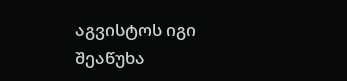აგვისტოს იგი შეაწუხა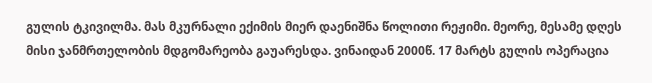გულის ტკივილმა. მას მკურნალი ექიმის მიერ დაენიშნა წოლითი რეჟიმი. მეორე, მესამე დღეს მისი ჯანმრთელობის მდგომარეობა გაუარესდა. ვინაიდან 2000წ. 17 მარტს გულის ოპერაცია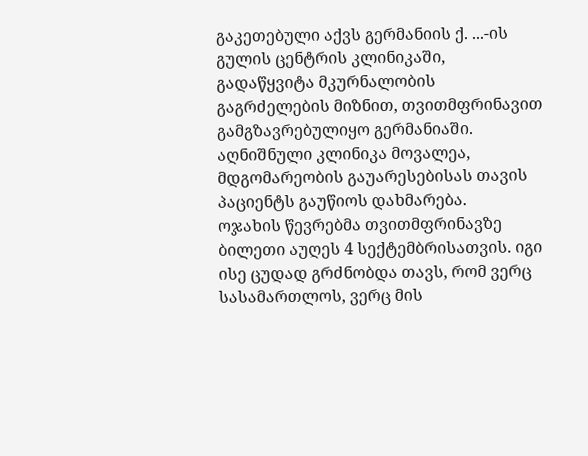გაკეთებული აქვს გერმანიის ქ. ...-ის გულის ცენტრის კლინიკაში, გადაწყვიტა მკურნალობის გაგრძელების მიზნით, თვითმფრინავით გამგზავრებულიყო გერმანიაში. აღნიშნული კლინიკა მოვალეა, მდგომარეობის გაუარესებისას თავის პაციენტს გაუწიოს დახმარება.
ოჯახის წევრებმა თვითმფრინავზე ბილეთი აუღეს 4 სექტემბრისათვის. იგი ისე ცუდად გრძნობდა თავს, რომ ვერც სასამართლოს, ვერც მის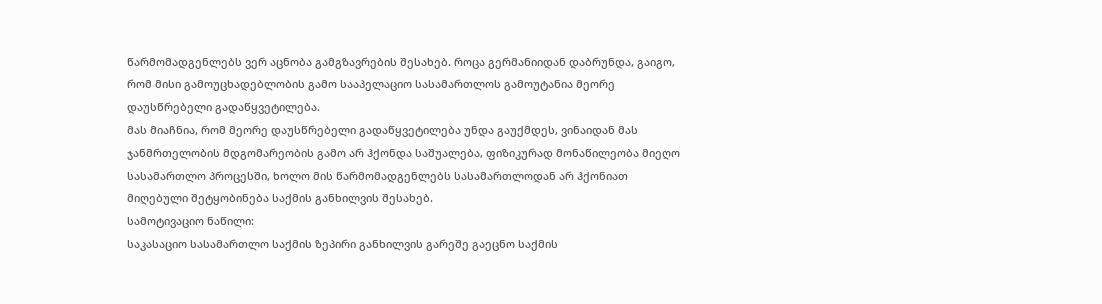წარმომადგენლებს ვერ აცნობა გამგზავრების შესახებ. როცა გერმანიიდან დაბრუნდა, გაიგო, რომ მისი გამოუცხადებლობის გამო სააპელაციო სასამართლოს გამოუტანია მეორე დაუსწრებელი გადაწყვეტილება.
მას მიაჩნია, რომ მეორე დაუსწრებელი გადაწყვეტილება უნდა გაუქმდეს, ვინაიდან მას ჯანმრთელობის მდგომარეობის გამო არ ჰქონდა საშუალება, ფიზიკურად მონაწილეობა მიეღო სასამართლო პროცესში, ხოლო მის წარმომადგენლებს სასამართლოდან არ ჰქონიათ მიღებული შეტყობინება საქმის განხილვის შესახებ.
სამოტივაციო ნაწილი:
საკასაციო სასამართლო საქმის ზეპირი განხილვის გარეშე გაეცნო საქმის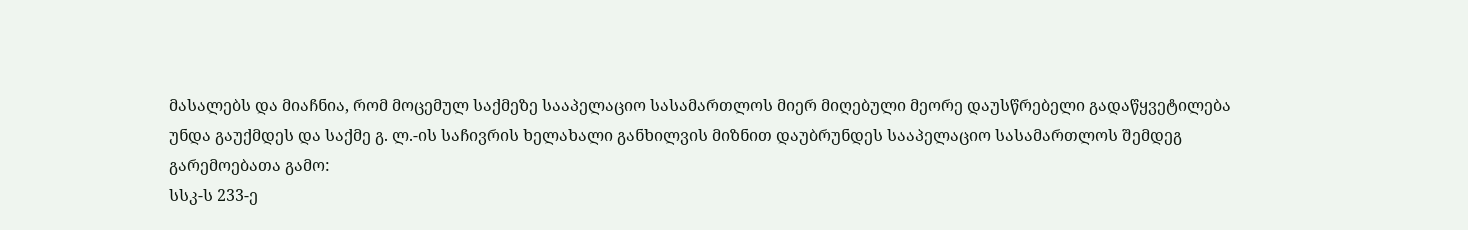მასალებს და მიაჩნია, რომ მოცემულ საქმეზე სააპელაციო სასამართლოს მიერ მიღებული მეორე დაუსწრებელი გადაწყვეტილება უნდა გაუქმდეს და საქმე გ. ლ.-ის საჩივრის ხელახალი განხილვის მიზნით დაუბრუნდეს სააპელაციო სასამართლოს შემდეგ გარემოებათა გამო:
სსკ-ს 233-ე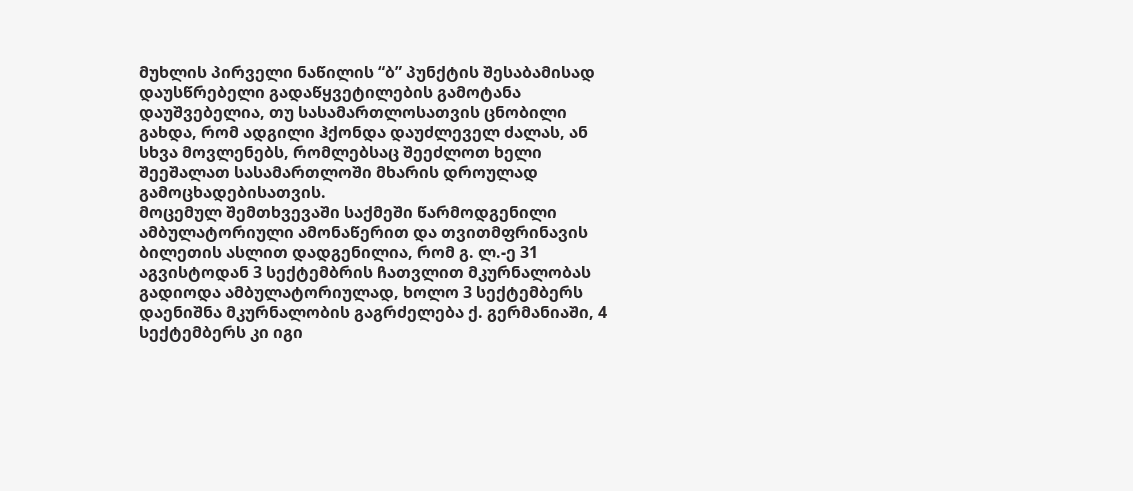მუხლის პირველი ნაწილის “ბ” პუნქტის შესაბამისად დაუსწრებელი გადაწყვეტილების გამოტანა დაუშვებელია, თუ სასამართლოსათვის ცნობილი გახდა, რომ ადგილი ჰქონდა დაუძლეველ ძალას, ან სხვა მოვლენებს, რომლებსაც შეეძლოთ ხელი შეეშალათ სასამართლოში მხარის დროულად გამოცხადებისათვის.
მოცემულ შემთხვევაში საქმეში წარმოდგენილი ამბულატორიული ამონაწერით და თვითმფრინავის ბილეთის ასლით დადგენილია, რომ გ. ლ.-ე 31 აგვისტოდან 3 სექტემბრის ჩათვლით მკურნალობას გადიოდა ამბულატორიულად, ხოლო 3 სექტემბერს დაენიშნა მკურნალობის გაგრძელება ქ. გერმანიაში, 4 სექტემბერს კი იგი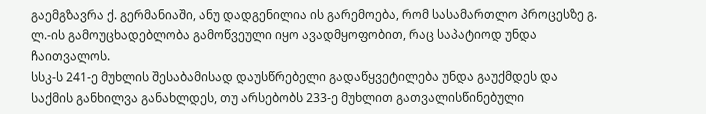გაემგზავრა ქ. გერმანიაში, ანუ დადგენილია ის გარემოება, რომ სასამართლო პროცესზე გ. ლ.-ის გამოუცხადებლობა გამოწვეული იყო ავადმყოფობით, რაც საპატიოდ უნდა ჩაითვალოს.
სსკ-ს 241-ე მუხლის შესაბამისად დაუსწრებელი გადაწყვეტილება უნდა გაუქმდეს და საქმის განხილვა განახლდეს, თუ არსებობს 233-ე მუხლით გათვალისწინებული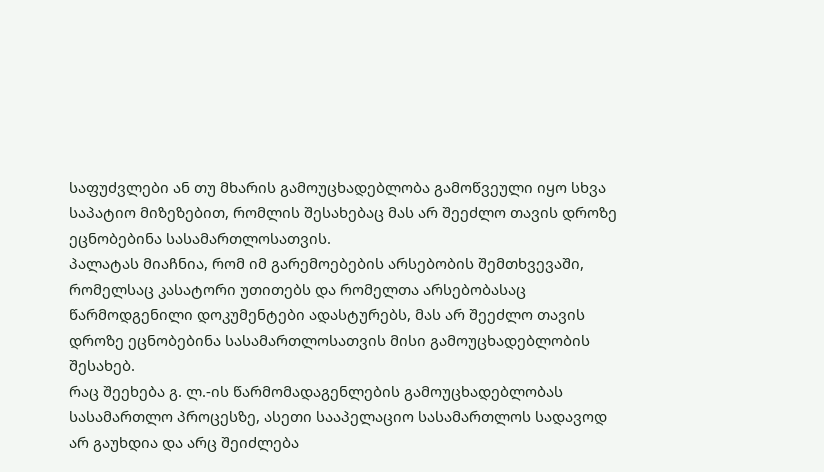საფუძვლები ან თუ მხარის გამოუცხადებლობა გამოწვეული იყო სხვა საპატიო მიზეზებით, რომლის შესახებაც მას არ შეეძლო თავის დროზე ეცნობებინა სასამართლოსათვის.
პალატას მიაჩნია, რომ იმ გარემოებების არსებობის შემთხვევაში, რომელსაც კასატორი უთითებს და რომელთა არსებობასაც წარმოდგენილი დოკუმენტები ადასტურებს, მას არ შეეძლო თავის დროზე ეცნობებინა სასამართლოსათვის მისი გამოუცხადებლობის შესახებ.
რაც შეეხება გ. ლ.-ის წარმომადაგენლების გამოუცხადებლობას სასამართლო პროცესზე, ასეთი სააპელაციო სასამართლოს სადავოდ არ გაუხდია და არც შეიძლება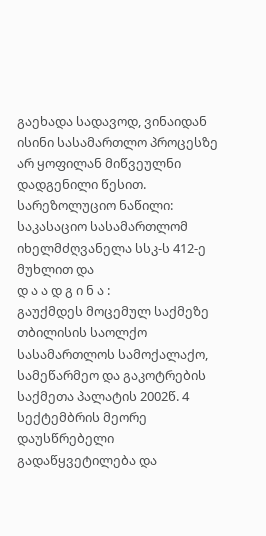გაეხადა სადავოდ, ვინაიდან ისინი სასამართლო პროცესზე არ ყოფილან მიწვეულნი დადგენილი წესით.
სარეზოლუციო ნაწილი:
საკასაციო სასამართლომ იხელმძღვანელა სსკ-ს 412-ე მუხლით და
დ ა ა დ გ ი ნ ა :
გაუქმდეს მოცემულ საქმეზე თბილისის საოლქო სასამართლოს სამოქალაქო, სამეწარმეო და გაკოტრების საქმეთა პალატის 2002წ. 4 სექტემბრის მეორე დაუსწრებელი გადაწყვეტილება და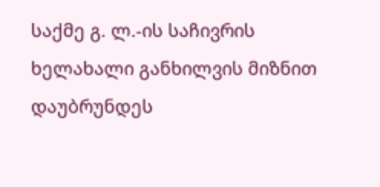საქმე გ. ლ.-ის საჩივრის ხელახალი განხილვის მიზნით დაუბრუნდეს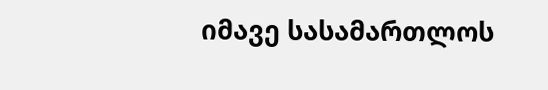იმავე სასამართლოს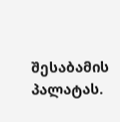შესაბამის პალატას.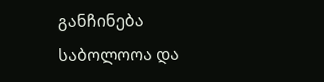განჩინება საბოლოოა და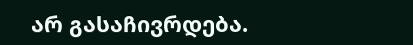არ გასაჩივრდება.